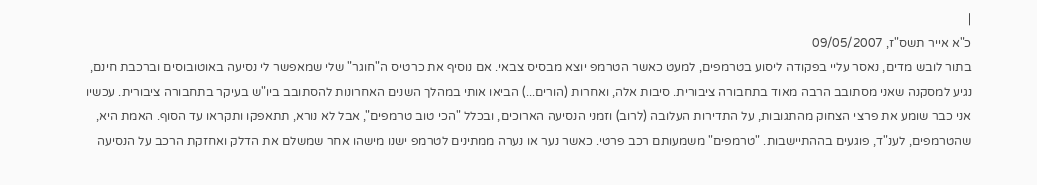|
כ"א אייר תשס"ז, 09/05/2007
בתור לובש מדים, נאסר עליי בפקודה ליסוע בטרמפים, למעט כאשר הטרמפ יוצא מבסיס צבאי. אם נוסיף את כרטיס ה"חוגר" שלי שמאפשר לי נסיעה באוטובוסים וברכבת חינם, נגיע למסקנה שאני מסתובב הרבה מאוד בתחבורה ציבורית. סיבות אלה, ואחרות (הורים...) הביאו אותי במהלך השנים האחרונות להסתובב ביו"ש בעיקר בתחבורה ציבורית. עכשיו אני כבר שומע את פרצי הצחוק מהתגובות, על התדירות העלובה (לרוב) וזמני הנסיעה הארוכים, ובכלל "הכי טוב טרמפים", אבל לא נורא, תתאפקו ותקראו עד הסוף. האמת היא, שהטרמפים, לענ"ד, פוגעים בההתיישבות. "טרמפים" משמעותם רכב פרטי. כאשר נער או נערה ממתינים לטרמפ ישנו מישהו אחר שמשלם את הדלק ואחזקת הרכב על הנסיעה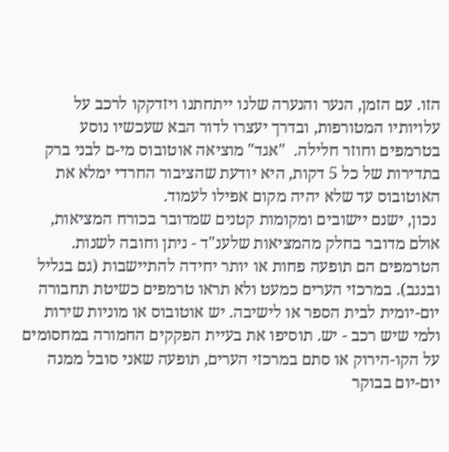הזו. עם הזמן, הנער והנערה שלנו ייתחתנו ויזדקקו לרכב על עלויותיו המטורפות, ובדרך יעצרו לדור הבא שעכשיו נוסע בטרמפים וחוזר חלילה.  "אגד" מוציאה אוטובוס מי-ם לבני ברק בתדירות של כל 5 דקות, היא יודעת שהציבור החרדי ימלא את האוטובוס עד שלא יהיה מקום אפילו לעמוד.
 נכון, ישנם יישובים ומקומות קטנים שמדובר בכורח המציאות, אולם מדובר בחלק מהמציאות שלענ"ד - ניתן וחובה לשנות. הטרמפים הם תופעה פחות או יותר יחידה להתיישבות (גם בגליל ובנגב). במרכזי הערים כמעט ולא תראו טרמפים כשיטת תחבורה יום-יומית לבית הספר או לישיבה. יש אוטובוס או מוניות שירות ולמי שיש רכב - יש. תוסיפו את בעיית הפקקים החמורה במחסומים על הקו-הירוק או סתם במרכזי הערים, תופעה שאני סובל ממנה יום-יום בבוקר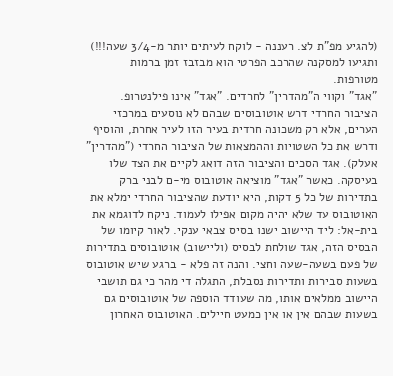(להגיע מפ"ת לצ. רעננה - לוקח לעיתים יותר מ-3/4 שעה!!!) ותגיעו למסקנה שהרכב הפרטי הוא מבזבז זמן ברמות מטורפות.
"אגד" וקווי ה"מהדרין" לחרדים. "אגד" אינו פילנטרופ. הציבור החרדי דרש אוטובוסים שבהם לא נוסעים במרכזי הערים, אלא רק משכונה חרדית בעיר הזו לעיר אחרת, והוסיף ודרש את כל השטויות וההמצאות של הציבור החרדי ("מהדרין" אעלק). אגד הסכים והציבור הזה דואג לקיים את הצד שלו בעיסקה. כאשר "אגד" מוציאה אוטובוס מי-ם לבני ברק בתדירות של כל 5 דקות, היא יודעת שהציבור החרדי ימלא את האוטובוס עד שלא יהיה מקום אפילו לעמוד. ניקח לדוגמא את בית-אל: ליד היישוב ישנו בסיס צבאי ענקי. לאור קיומו של הבסיס הזה, אגד שולחת לבסיס (וליישוב) אוטובוסים בתדירות של פעם בשעה-שעה וחצי. והנה זה פלא - ברגע שיש אוטובוס בשעות סבירות ותדירות נסבלת, התגלה די מהר כי גם תושבי היישוב ממלאים אותו, מה שעודד הוספה של אוטובוסים גם בשעות שבהם אין או אין כמעט חיילים. האוטובוס האחרון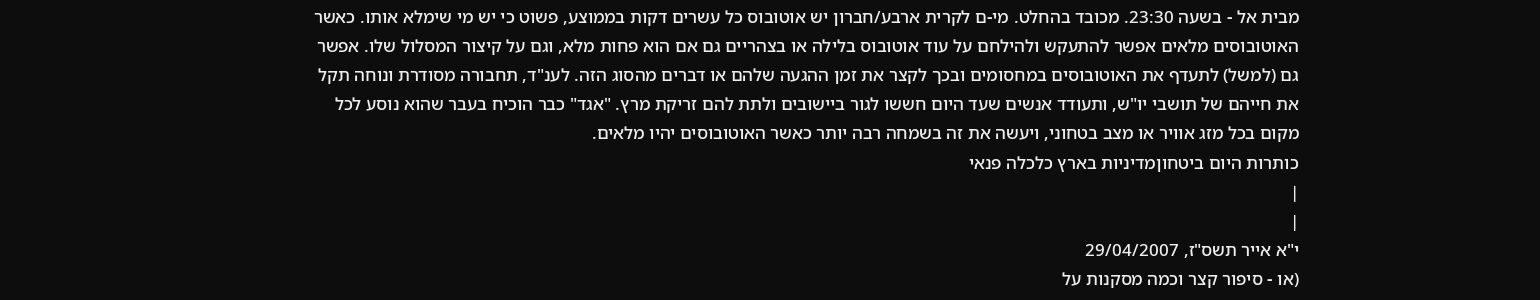מבית אל - בשעה 23:30. מכובד בהחלט. מי-ם לקרית ארבע/חברון יש אוטובוס כל עשרים דקות בממוצע, פשוט כי יש מי שימלא אותו. כאשר האוטובוסים מלאים אפשר להתעקש ולהילחם על עוד אוטובוס בלילה או בצהריים גם אם הוא פחות מלא, וגם על קיצור המסלול שלו. אפשר גם (למשל) לתעדף את האוטובוסים במחסומים ובכך לקצר את זמן ההגעה שלהם או דברים מהסוג הזה. לענ"ד, תחבורה מסודרת ונוחה תקל את חייהם של תושבי יו"ש, ותעודד אנשים שעד היום חששו לגור ביישובים ולתת להם זריקת מרץ. "אגד" כבר הוכיח בעבר שהוא נוסע לכל מקום בכל מזג אוויר או מצב בטחוני, ויעשה את זה בשמחה רבה יותר כאשר האוטובוסים יהיו מלאים.
כותרות היום ביטחוןמדיניות בארץ כלכלה פנאי
|
|
י"א אייר תשס"ז, 29/04/2007
(או - סיפור קצר וכמה מסקנות על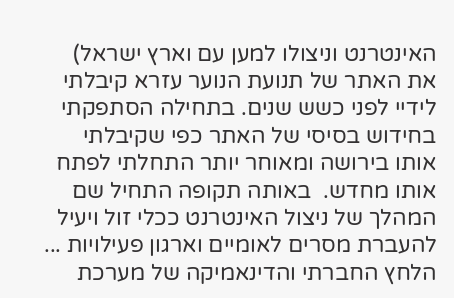האינטרנט וניצולו למען עם וארץ ישראל) את האתר של תנועת הנוער עזרא קיבלתי לידיי לפני כשש שנים. בתחילה הסתפקתי בחידוש בסיסי של האתר כפי שקיבלתי אותו בירושה ומאוחר יותר התחלתי לפתח אותו מחדש.  באותה תקופה התחיל שם המהלך של ניצול האינטרנט ככלי זול ויעיל להעברת מסרים לאומיים וארגון פעילויות ... הלחץ החברתי והדינאמיקה של מערכת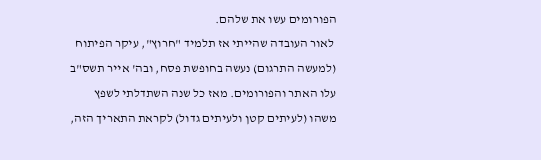הפורומים עשו את שלהם.
 לאור העובדה שהייתי אז תלמיד "חרוץ", עיקר הפיתוח (למעשה התרגום) נעשה בחופשת פסח, ובה' אייר תשס"ב עלו האתר והפורומים. מאז כל שנה השתדלתי לשפץ משהו (לעיתים קטן ולעיתים גדול) לקראת התאריך הזה,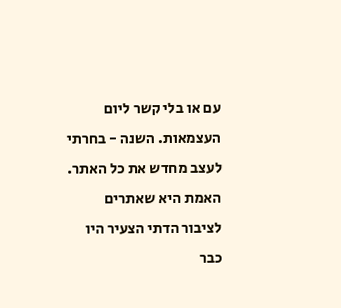עם או בלי קשר ליום העצמאות. השנה - בחרתי לעצב מחדש את כל האתר. האמת היא שאתרים לציבור הדתי הצעיר היו כבר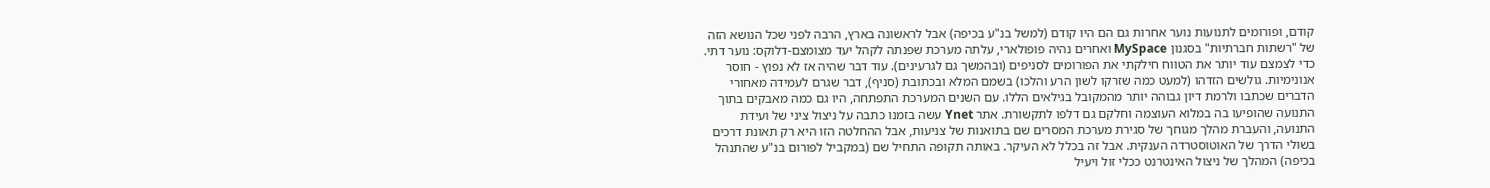קודם, ופורומים לתנועות נוער אחרות גם הם היו קודם (למשל בנ"ע בכיפה) אבל לראשונה בארץ, הרבה לפני שכל הנושא הזה של "רשתות חברתיות" בסגנון MySpace ואחרים נהיה פופולארי, עלתה מערכת שפנתה לקהל יעד מצומצם-דלוקס: נוער דתי. כדי לצמצם עוד יותר את הטווח חילקתי את הפורומים לסניפים (ובהמשך גם לגרעינים). עוד דבר שהיה אז לא נפוץ - חוסר אנונימיות. גולשים הזדהו (למעט כמה שזרקו לשון הרע והלכו) בשמם המלא ובכתובת (סניף), דבר שגרם לעמידה מאחורי הדברים שכתבו ולרמת דיון גבוהה יותר מהמקובל בגילאים הללו. עם השנים המערכת התפתחה, היו גם כמה מאבקים בתוך התנועה שהופיעו בה במלוא העוצמה וחלקם גם דלפו לתקשורת. אתר Ynet עשה בזמנו כתבה על ניצול ציני של ועידת התנועה, והעברת מהלך מגוחך של סגירת מערכת המסרים שם בתואנות של צניעות, אבל ההחלטה הזו היא רק תאונת דרכים בשולי הדרך של האוטוסטרדה הענקית. אבל זה בכלל לא העיקר. באותה תקופה התחיל שם (במקביל לפורום בנ"ע שהתנהל בכיפה) המהלך של ניצול האינטרנט ככלי זול ויעיל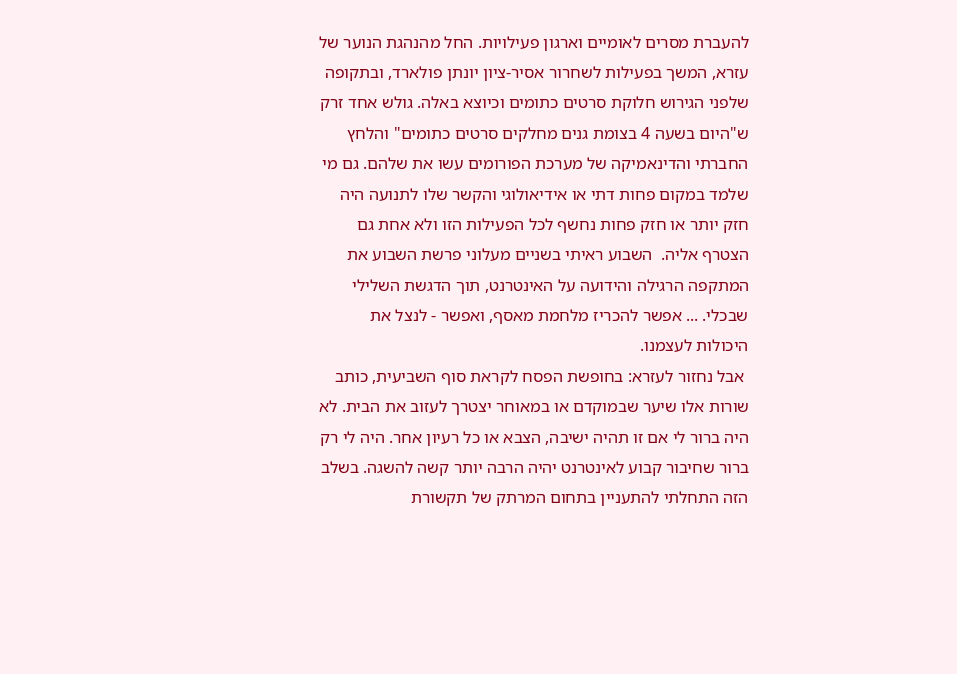להעברת מסרים לאומיים וארגון פעילויות. החל מהנהגת הנוער של עזרא, המשך בפעילות לשחרור אסיר-ציון יונתן פולארד, ובתקופה שלפני הגירוש חלוקת סרטים כתומים וכיוצא באלה. גולש אחד זרק ש"היום בשעה 4 בצומת גנים מחלקים סרטים כתומים" והלחץ החברתי והדינאמיקה של מערכת הפורומים עשו את שלהם. גם מי שלמד במקום פחות דתי או אידיאולוגי והקשר שלו לתנועה היה חזק יותר או חזק פחות נחשף לכל הפעילות הזו ולא אחת גם הצטרף אליה.  השבוע ראיתי בשניים מעלוני פרשת השבוע את המתקפה הרגילה והידועה על האינטרנט, תוך הדגשת השלילי שבכלי. ... אפשר להכריז מלחמת מאסף, ואפשר - לנצל את היכולות לעצמנו.
 אבל נחזור לעזרא: בחופשת הפסח לקראת סוף השביעית, כותב שורות אלו שיער שבמוקדם או במאוחר יצטרך לעזוב את הבית. לא היה ברור לי אם זו תהיה ישיבה, הצבא או כל רעיון אחר. היה לי רק ברור שחיבור קבוע לאינטרנט יהיה הרבה יותר קשה להשגה. בשלב הזה התחלתי להתעניין בתחום המרתק של תקשורת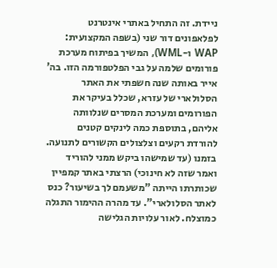ניידת. זה התחיל באתרי אינטרנט לפלאפונים דור שני (בשפה המקצועית: WAP ו-WML), המשיך בפיתוח מערכת פורומים שלמה על גבי הפלטפורמה הזו. בה' אייר באותה שנה חשפתי את האתר הסלולארי של עזרא, שכלל בעיקר את הפורומים ומערכת המסרים שנלוותה אליהם, בתוספת כמה לינקים קטנים להורדת רקעים וצלצולים הקשורים לתנועה. בזמנו (עד שמישהו ביקש ממני להוריד ואמר שזה לא חינוכי) הרצתי באתר קמפיין שכותרתו הייתה "משעמם לך בשיעור? כנס לאתר הסלולארי". עד מהרה ההימור התגלה כמוצלח. לאור עלויות הגלישה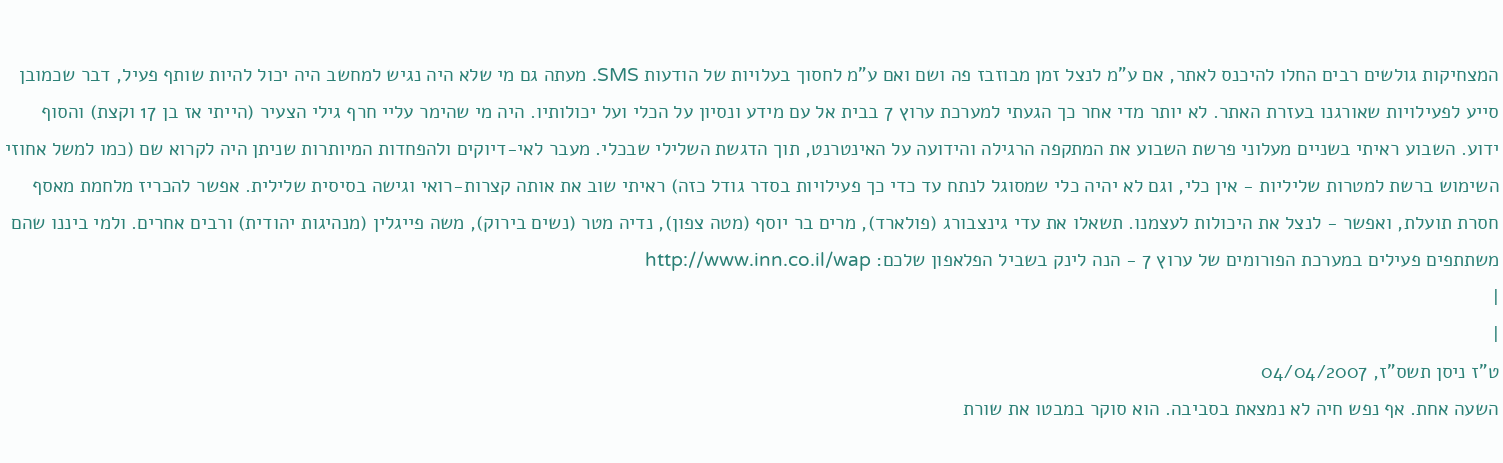המצחיקות גולשים רבים החלו להיכנס לאתר, אם ע"מ לנצל זמן מבוזבז פה ושם ואם ע"מ לחסוך בעלויות של הודעות SMS. מעתה גם מי שלא היה נגיש למחשב היה יכול להיות שותף פעיל, דבר שכמובן סייע לפעילויות שאורגנו בעזרת האתר. לא יותר מדי אחר כך הגעתי למערכת ערוץ 7 בבית אל עם מידע ונסיון על הכלי ועל יכולותיו. היה מי שהימר עליי חרף גילי הצעיר (הייתי אז בן 17 וקצת) והסוף ידוע. השבוע ראיתי בשניים מעלוני פרשת השבוע את המתקפה הרגילה והידועה על האינטרנט, תוך הדגשת השלילי שבכלי. מעבר לאי-דיוקים ולהפחדות המיותרות שניתן היה לקרוא שם (כמו למשל אחוזי השימוש ברשת למטרות שליליות - אין כלי, וגם לא יהיה כלי שמסוגל לנתח עד כדי כך פעילויות בסדר גודל כזה) ראיתי שוב את אותה קצרות-רואי וגישה בסיסית שלילית. אפשר להכריז מלחמת מאסף חסרת תועלת, ואפשר - לנצל את היכולות לעצמנו. תשאלו את עדי גינצבורג (פולארד), מרים בר יוסף (מטה צפון), נדיה מטר (נשים בירוק), משה פייגלין (מנהיגות יהודית) ורבים אחרים. ולמי ביננו שהם משתתפים פעילים במערכת הפורומים של ערוץ 7 - הנה לינק בשביל הפלאפון שלכם: http://www.inn.co.il/wap
|
|
ט"ז ניסן תשס"ז, 04/04/2007
השעה אחת. אף נפש חיה לא נמצאת בסביבה. הוא סוקר במבטו את שורת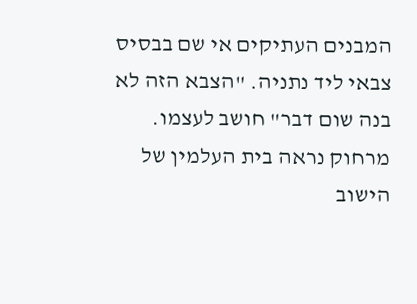המבנים העתיקים אי שם בבסיס צבאי ליד נתניה. "הצבא הזה לא בנה שום דבר" חושב לעצמו. מרחוק נראה בית העלמין של הישוב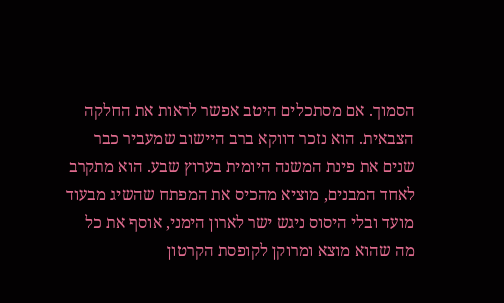הסמוך. אם מסתכלים היטב אפשר לראות את החלקה הצבאית. הוא נזכר דווקא ברב היישוב שמעביר כבר שנים את פינת המשנה היומית בערוץ שבע. הוא מתקרב לאחד המבנים, מוציא מהכיס את המפתח שהשיג מבעוד מועד ובלי היסוס ניגש ישר לארון הימני, אוסף את כל מה שהוא מוצא ומרוקן לקופסת הקרטון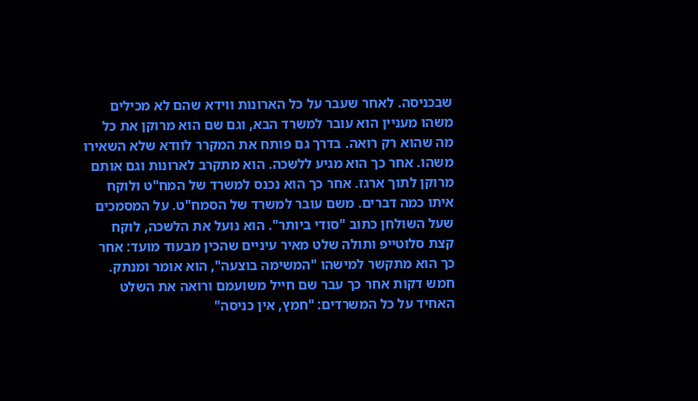שבכניסה. לאחר שעבר על כל הארונות ווידא שהם לא מכילים משהו מעניין הוא עובר למשרד הבא, וגם שם הוא מרוקן את כל מה שהוא רק רואה. בדרך גם פותח את המקרר לוודא שלא השאירו משהו. אחר כך הוא מגיע ללשכה. הוא מתקרב לארונות וגם אותם מרוקן לתוך ארגז. אחר כך הוא נכנס למשרד של המח"ט ולוקח איתו כמה דברים. משם עובר למשרד של הסמח"ט. על המסמכים שעל השולחן כתוב "סודי ביותר". הוא נועל את הלשכה, לוקח קצת סלוטייפ ותולה שלט מאיר עיניים שהכין מבעוד מועד: אחר כך הוא מתקשר למישהו "המשימה בוצעה", הוא אומר ומנתק. חמש דקות אחר כך עבר שם חייל משועמם ורואה את השלט האחיד על כל המשרדים: "חמץ, אין כניסה"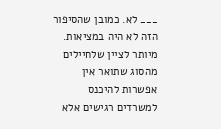___ לא. כמובן שהסיפור הזה לא היה במציאות. מיותר לציין שלחיילים מהסוג שתואר אין אפשרות להיכנס למשרדים רגישים אלא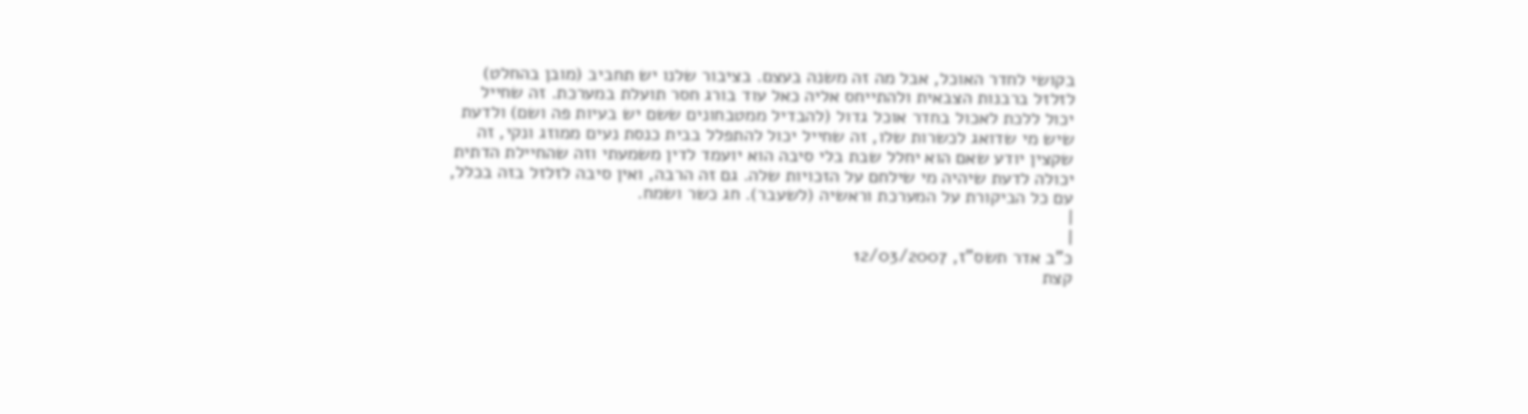בקושי לחדר האוכל, אבל מה זה משנה בעצם. בציבור שלנו יש תחביב (מובן בהחלט) לזלזל ברבנות הצבאית ולהתייחס אליה כאל עוד בורג חסר תועלת במערכת. זה שחייל יכול ללכת לאכול בחדר אוכל גדול (להבדיל ממטבחונים ששם יש בעיות פה ושם) ולדעת שיש מי שדואג לכשרות שלו, זה שחייל יכול להתפלל בבית כנסת נעים ממוזג ונקי, זה שקצין יודע שאם הוא יחלל שבת בלי סיבה הוא יועמד לדין משמעתי וזה שהחיילת הדתית יכולה לדעת שיהיה מי שילחם על הזכויות שלה. גם זה הרבה, ואין סיבה לזלזל בזה בכלל, עם כל הביקורת על המערכת וראשיה (לשעבר). חג כשר ושמח.
|
|
כ"ב אדר תשס"ז, 12/03/2007
קצת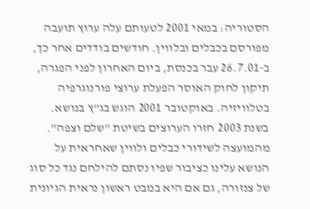הסטוריה: במאי 2001 לטעותם עלה ערוץ תועבה מפורסם בכבלים ובלווין. חודשים בודדים אחר כך, ב-26.7.01 עבר בכנסת, ביום האחרון לפני הפגרה, תיקון לחוק האוסר הפעלת ערוצי פורנוגרפיה בטלוויזיה. באוקטובר 2001 הוגש בג"ץ בנושא. בשנת 2003 חזרו הערוצים בשיטת "שלם וצפה". מהמועצה לשידורי כבלים ולווין שאחראית על הנושא עלינו כציבור שפיו נסתם להילחם נגד כל סוג של צנזורה, גם אם היא במבט ראשון נראית הגיונית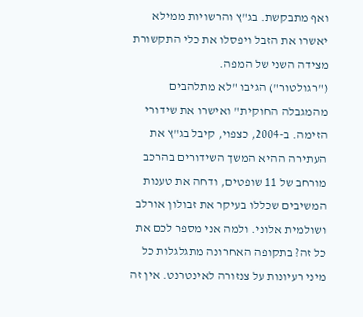ואף מתבקשת. בג"ץ והרשויות ממילא יאשרו את הזבל ויפסלו את כלי התקשורת מצידה השני של המפה.
("רגולטור") הגיבו "לא מתלהבים מהמגבלה החוקית" ואישרו את שידורי הזימה. ב-2004, כצפוי, קיבל בג"ץ את העתירה ההיא המשך השידורים בהרכב מורחב של 11 שופטים, ודחה את טענות המשיבים שכללו בעיקר את זבולון אורלב ושולמית אלוני. ולמה אני מספר לכם את כל זה? בתקופה האחרונה מתגלגלות כל מיני רעיונות על צנזורה לאינטרנט. אין זה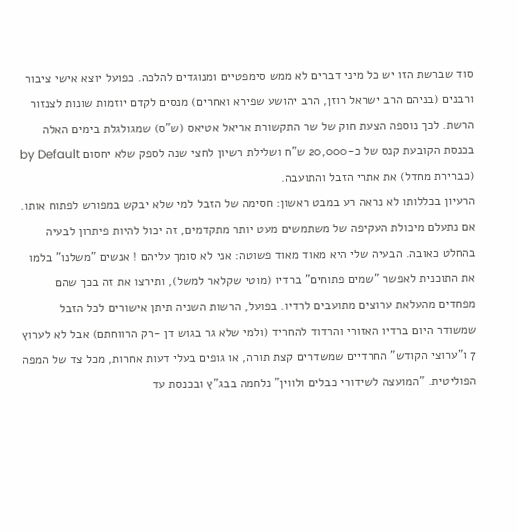סוד שברשת הזו יש כל מיני דברים לא ממש סימפטיים ומנוגדים להלכה. כפועל יוצא אישי ציבור ורבנים (בניהם הרב ישראל רוזן, הרב יהושע שפירא ואחרים) מנסים לקדם יוזמות שונות לצנזור הרשת. לכך נוספה הצעת חוק של שר התקשורת אריאל אטיאס (ש"ס) שמגולגלת בימים האלה בכנסת הקובעת קנס של כ-20,000 ש"ח ושלילת רשיון לחצי שנה לספק שלא יחסום by Default (כברירת מחדל) את אתרי הזבל והתועבה.
הרעיון בכללותו לא נראה רע במבט ראשון: חסימה של הזבל למי שלא יבקש במפורש לפתוח אותו. אם נתעלם מיכולת העקיפה של משתמשים מעט יותר מתקדמים, זה יכול להיות פיתרון לבעיה בהחלט כאובה. הבעיה שלי היא מאוד מאוד פשוטה: אני לא סומך עליהם ! אנשים "משלנו" בלמו את התוכנית לאפשר "שמים פתוחים" ברדיו (מוטי שקלאר למשל), ותירצו את זה בכך שהם מפחדים מהעלאת ערוצים מתועבים לרדיו. בפועל, הרשות השניה תיתן אישורים לכל הזבל שמשודר היום ברדיו האזורי והרדוד להחריד (ולמי שלא גר בגוש דן -רק הרווחתם) אבל לא לערוץ 7 ו"ערוצי הקודש" החרדיים שמשדרים קצת תורה, או גופים בעלי דעות אחרות, מכל צד של המפה הפוליטית. "המועצה לשידורי כבלים ולווין" נלחמה בבג"ץ ובכנסת עד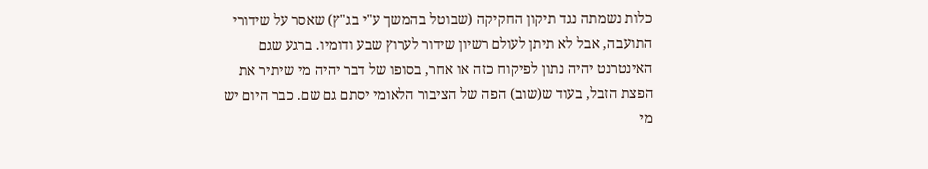כלות נשמתה נגד תיקון החקיקה (שבוטל בהמשך ע"י בג"ץ) שאסר על שידורי התועבה, אבל לא תיתן לעולם רשיון שידור לערוץ שבע ודומיו. ברגע שגם האינטרנט יהיה נתון לפיקוח כזה או אחר, בסופו של דבר יהיה מי שיתיר את הפצת הזבל, בעוד ש(שוב) הפה של הציבור הלאומי יסתם גם שם. כבר היום יש מי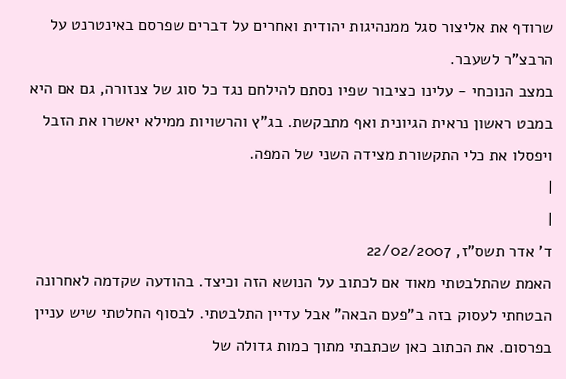שרודף את אליצור סגל ממנהיגות יהודית ואחרים על דברים שפרסם באינטרנט על הרבצ"ר לשעבר.
במצב הנוכחי - עלינו כציבור שפיו נסתם להילחם נגד כל סוג של צנזורה, גם אם היא במבט ראשון נראית הגיונית ואף מתבקשת. בג"ץ והרשויות ממילא יאשרו את הזבל ויפסלו את כלי התקשורת מצידה השני של המפה.
|
|
ד' אדר תשס"ז, 22/02/2007
האמת שהתלבטתי מאוד אם לכתוב על הנושא הזה וכיצד. בהודעה שקדמה לאחרונה הבטחתי לעסוק בזה ב"פעם הבאה" אבל עדיין התלבטתי. לבסוף החלטתי שיש עניין בפרסום. את הכתוב כאן שכתבתי מתוך כמות גדולה של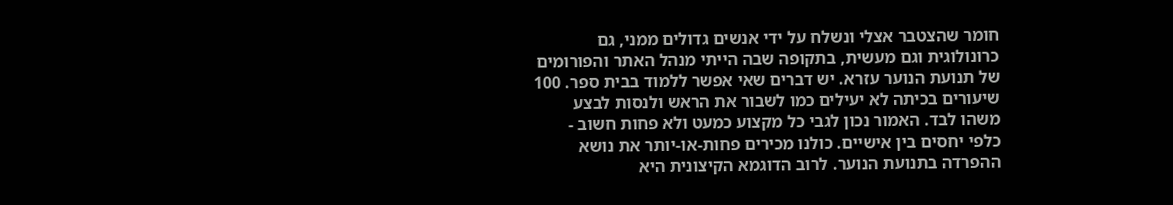חומר שהצטבר אצלי ונשלח על ידי אנשים גדולים ממני, גם כרונולוגית וגם מעשית, בתקופה שבה הייתי מנהל האתר והפורומים של תנועת הנוער עזרא. יש דברים שאי אפשר ללמוד בבית ספר. 100 שיעורים בכיתה לא יעילים כמו לשבור את הראש ולנסות לבצע משהו לבד. האמור נכון לגבי כל מקצוע כמעט ולא פחות חשוב - כלפי יחסים בין אישיים. כולנו מכירים פחות-או-יותר את נושא ההפרדה בתנועת הנוער. לרוב הדוגמא הקיצונית היא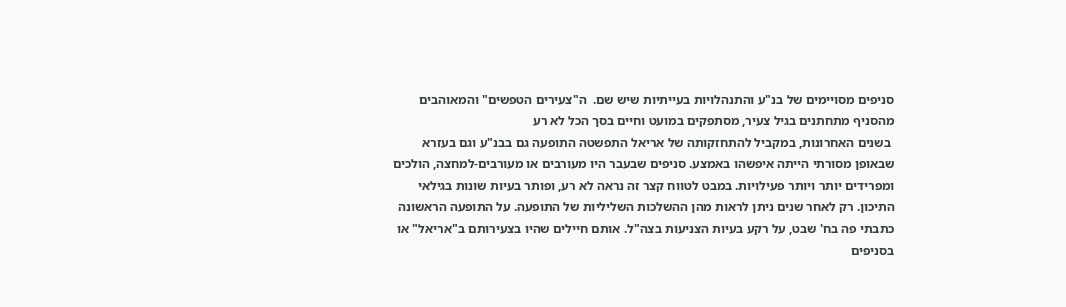סניפים מסויימים של בנ"ע והתנהלויות בעייתיות שיש שם.  ה"צעירים הטפשים" והמאוהבים מהסניף מתחתנים בגיל צעיר, מסתפקים במועט וחיים בסך הכל לא רע
 בשנים האחרונות, במקביל להתחזקותה של אריאל התפשטה התופעה גם בבנ"ע וגם בעזרא שבאופן מסורתי הייתה איפשהו באמצע. סניפים שבעבר היו מעורבים או מעורבים-למחצה, הולכים ומפרידים יותר ויותר פעילויות. במבט לטווח קצר זה נראה לא רע, ופותר בעיות שונות בגילאי התיכון. רק לאחר שנים ניתן לראות מהן ההשלכות השליליות של התופעה. על התופעה הראשונה כתבתי פה בח' שבט, על רקע בעיות הצניעות בצה"ל. אותם חיילים שהיו בצעירותם ב"אריאל" או בסניפים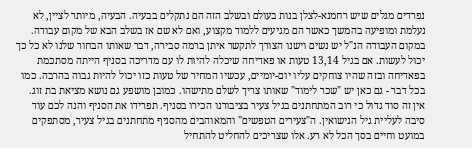נפרדים מגלים שיש רחמנא-לצלן בנות בעולם ובשלב הזה הם נתקלים בבעיה. הבעיה, מיותר לציין, לא נעלמת ומופיעה בהמשך כאשר הם מגיעים ללמוד מקצוע, ואם לא שם אז בשלב הבא של מקום עבודה. במקום העבודה הנ"ל יש נשים וישנו הצורך לתקשר איתן ברמה סבירה, דבר שאותו הבחור שלנו לא כל כך יכול לעשות. אם בגיל 13,14 טעות או פאדיחה שיכלה להיות לו עם מדריכה בסניף הייתה מסתכמת בפאדיחה ובזה שהיו צוחקים עליו יום-יומיים, עכשיו המחיר של טעות כזו יכול להיות גבוה בהרבה. כמו בכל דבר - גם כאן יש "שכר לימוד" שאותו צריך לשלם מתישהו. כמובן מושפע גם נושא מציאת בת זוג. אין זה סוד גדול כי רוב המתחתנים בגיל צעיר בציבורנו הכירו בסניף. תפרידו את הסניף והנה לכם עוד סיבה לעליית גיל הנישואין. ה"צעירים הטפשים" והמאוהבים מהסניף מתחתנים בגיל צעיר, מסתפקים במועט וחיים בסך הכל לא רע. אלו שצריכים להחליט להתחיל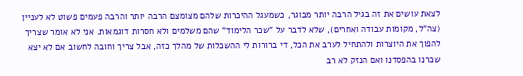לצאת עושים את זה בגיל הרבה יותר מבוגר, כשמעגל ההיכרות שלהם מצומצם הרבה יותר והרבה פעמים פשוט לא לעניין (צה"ל, מקומות עבודה ואחרים), שלא לדבר על "שכר הלימוד" שהם משלמים ולא חסרות דוגמאות. אני לא אומר שצריך להפוך את היוצרות ולהתחיל לערב את הכל, די ברורות לי ההשכלות של מהלך כזה, אבל צריך וחובה לחשוב אם לא יצא שכרנו בהפסדנו ואם הנזק לא רב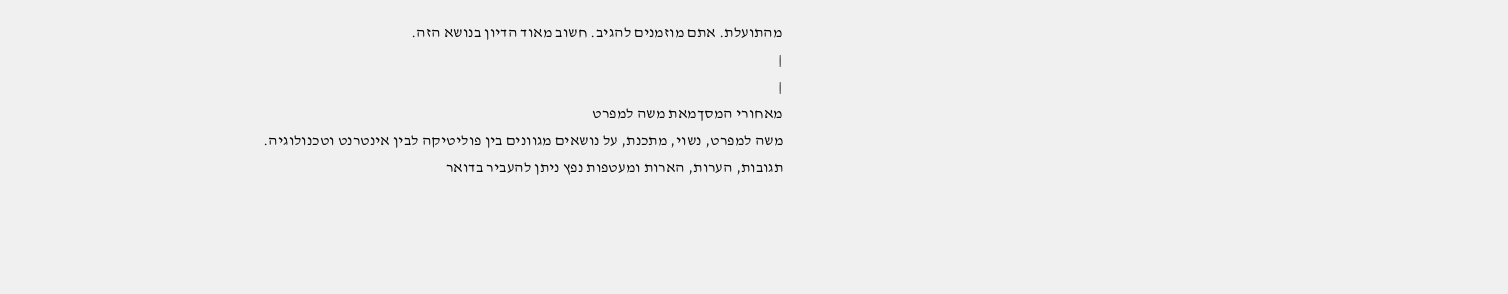מהתועלת. אתם מוזמנים להגיב. חשוב מאוד הדיון בנושא הזה.
|
|
מאחורי המסךמאת משה למפרט
משה למפרט, נשוי, מתכנת, על נושאים מגוונים בין פוליטיקה לבין אינטרנט וטכנולוגיה.
תגובות, הערות, הארות ומעטפות נפץ ניתן להעביר בדואר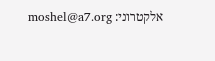אלקטרוני: moshel@a7.org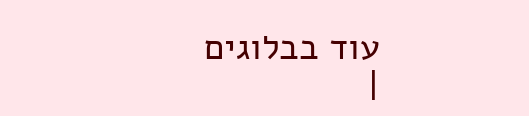עוד בבלוגים
|